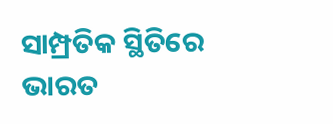ସାମ୍ପ୍ରତିକ ସ୍ଥିତିରେ ଭାରତ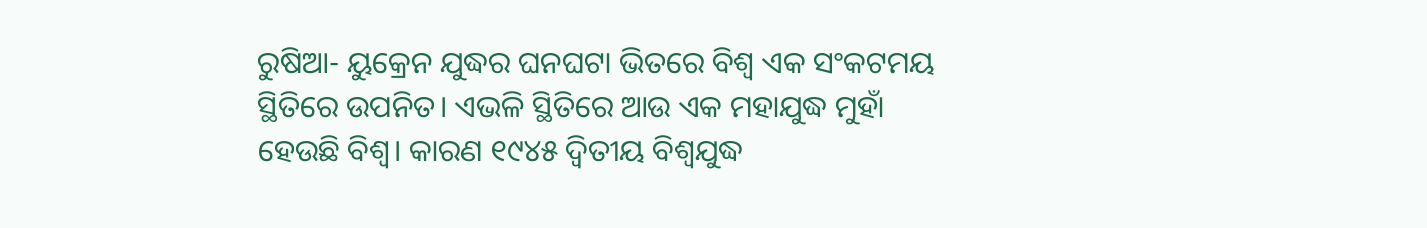ରୁଷିଆ- ୟୁକ୍ରେନ ଯୁଦ୍ଧର ଘନଘଟା ଭିତରେ ବିଶ୍ବ ଏକ ସଂକଟମୟ ସ୍ଥିତିରେ ଉପନିତ। ଏଭଳି ସ୍ଥିତିରେ ଆଉ ଏକ ମହାଯୁଦ୍ଧ ମୁହାଁ ହେଉଛି ବିଶ୍ବ। କାରଣ ୧୯୪୫ ଦ୍ବିତୀୟ ବିଶ୍ବଯୁଦ୍ଧ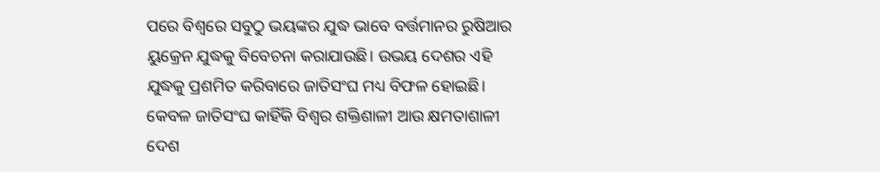ପରେ ବିଶ୍ବରେ ସବୁଠୁ ଭୟଙ୍କର ଯୁଦ୍ଧ ଭାବେ ବର୍ତ୍ତମାନର ରୁଷିଆର ୟୁକ୍ରେନ ଯୁଦ୍ଧକୁ ବିବେଚନା କରାଯାଉଛି। ଉଭୟ ଦେଶର ଏହି ଯୁଦ୍ଧକୁ ପ୍ରଶମିତ କରିବାରେ ଜାତିସଂଘ ମଧ୍ୟ ବିଫଳ ହୋଇଛି। କେବଳ ଜାତିସଂଘ କାହିଁକି ବିଶ୍ବର ଶକ୍ତିଶାଳୀ ଆଉ କ୍ଷମତାଶାଳୀ ଦେଶ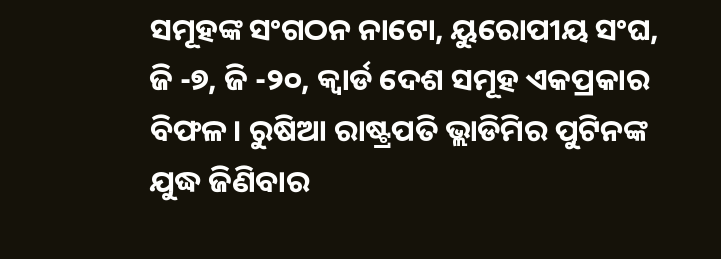ସମୂହଙ୍କ ସଂଗଠନ ନାଟୋ, ୟୁରୋପୀୟ ସଂଘ, ଜି -୭, ଜି -୨୦, କ୍ବାର୍ଡ ଦେଶ ସମୂହ ଏକପ୍ରକାର ବିଫଳ। ରୁଷିଆ ରାଷ୍ଟ୍ରପତି ଭ୍ଲାଡିମିର ପୁଟିନଙ୍କ ଯୁଦ୍ଧ ଜିଣିବାର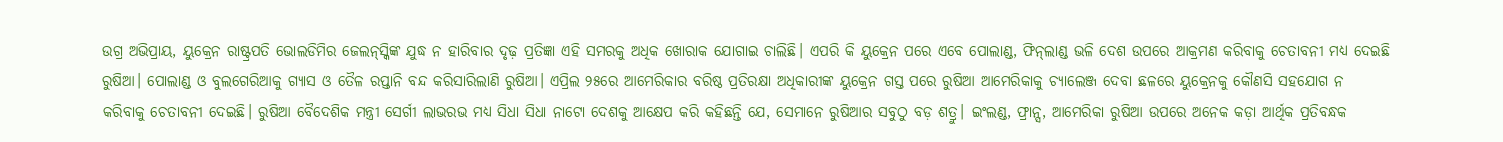ଉଗ୍ର ଅଭିପ୍ରାୟ, ୟୁକ୍ରେନ ରାଷ୍ଟ୍ରପତି ଭୋଲଡିମିର ଜେଲନ୍‌ସ୍କିଙ୍କ ଯୁଦ୍ଧ ନ ହାରିବାର ଦୃଢ଼ ପ୍ରତିଜ୍ଞା ଏହି ସମରକୁ ଅଧିକ ଖୋରାକ ଯୋଗାଇ ଚାଲିଛି। ଏପରି କି ୟୁକ୍ରେନ ପରେ ଏବେ ପୋଲାଣ୍ଡ, ଫିନ୍‌ଲାଣ୍ଡ ଭଳି ଦେଶ ଉପରେ ଆକ୍ରମଣ କରିବାକୁ ଚେତାବନୀ ମଧ୍ୟ ଦେଇଛି ରୁଷିଆ। ପୋଲାଣ୍ଡ ଓ ବୁଲଗେରିଆକୁ ଗ୍ୟାସ ଓ ତୈଳ ରପ୍ତାନି ବନ୍ଦ କରିସାରିଲାଣି ରୁଷିଆ। ଏପ୍ରିଲ ୨୫ରେ ଆମେରିକାର ବରିଷ୍ଠ ପ୍ରତିରକ୍ଷା ଅଧିକାରୀଙ୍କ ୟୁକ୍ରେନ ଗସ୍ତ ପରେ ରୁଷିଆ ଆମେରିକାକୁ ଚ୍ୟାଲେଞ୍ଜ ଦେବା ଛଳରେ ୟୁକ୍ରେନକୁ କୌଣସି ସହଯୋଗ ନ କରିବାକୁ ଚେତାବନୀ ଦେଇଛି। ରୁଷିଆ ବୈଦେଶିକ ମନ୍ତ୍ରୀ ସେର୍ଗୀ ଲାଭରଭ ମଧ୍ୟ ସିଧା ସିଧା ନାଟୋ ଦେଶକୁ ଆକ୍ଷେପ କରି କହିଛନ୍ତି ଯେ, ସେମାନେ ରୁଷିଆର ସବୁଠୁ ବଡ଼ ଶତ୍ରୁ। ଇଂଲଣ୍ଡ, ଫ୍ରାନ୍ସ, ଆମେରିକା ରୁଷିଆ ଉପରେ ଅନେକ କଡ଼ା ଆର୍ଥିକ ପ୍ରତିବନ୍ଧକ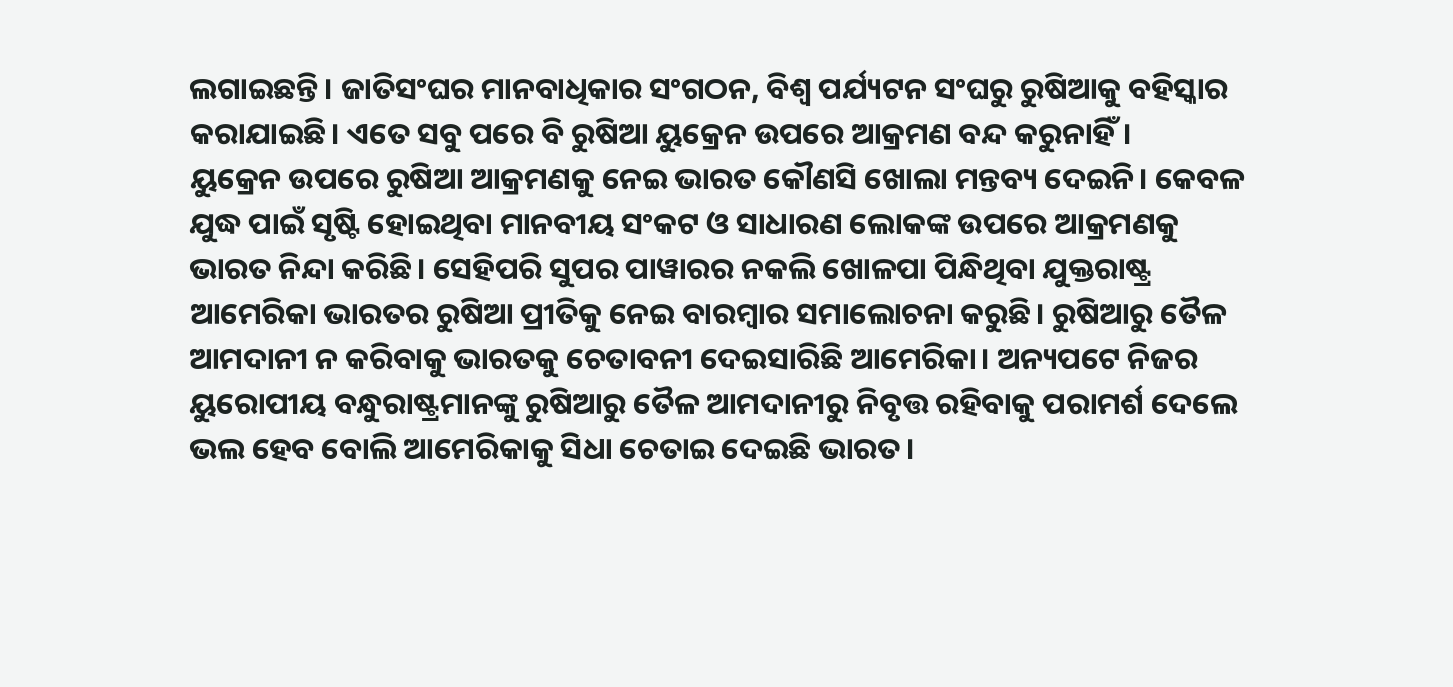ଲଗାଇଛନ୍ତି। ଜାତିସଂଘର ମାନବାଧିକାର ସଂଗଠନ, ବିଶ୍ବ ପର୍ଯ୍ୟଟନ ସଂଘରୁ ରୁଷିଆକୁ ବହିସ୍କାର କରାଯାଇଛି। ଏତେ ସବୁ ପରେ ବି ରୁଷିଆ ୟୁକ୍ରେନ ଉପରେ ଆକ୍ରମଣ ବନ୍ଦ କରୁନାହିଁ।
ୟୁକ୍ରେନ ଉପରେ ରୁଷିଆ ଆକ୍ରମଣକୁ ନେଇ ଭାରତ କୌଣସି ଖୋଲା ମନ୍ତବ୍ୟ ଦେଇନି। କେବଳ ଯୁଦ୍ଧ ପାଇଁ ସୃଷ୍ଟି ହୋଇଥିବା ମାନବୀୟ ସଂକଟ ଓ ସାଧାରଣ ଲୋକଙ୍କ ଉପରେ ଆକ୍ରମଣକୁ ଭାରତ ନିନ୍ଦା କରିଛି। ସେହିପରି ସୁପର ପାୱାରର ନକଲି ଖୋଳପା ପିନ୍ଧିଥିବା ଯୁକ୍ତରାଷ୍ଟ୍ର ଆମେରିକା ଭାରତର ରୁଷିଆ ପ୍ରୀତିକୁ ନେଇ ବାରମ୍ବାର ସମାଲୋଚନା କରୁଛି। ରୁଷିଆରୁ ତୈଳ ଆମଦାନୀ ନ କରିବାକୁ ଭାରତକୁ ଚେତାବନୀ ଦେଇସାରିଛି ଆମେରିକା। ଅନ୍ୟପଟେ ନିଜର ୟୁରୋପୀୟ ବନ୍ଧୁରାଷ୍ଟ୍ରମାନଙ୍କୁ ରୁଷିଆରୁ ତୈଳ ଆମଦାନୀରୁ ନିବୃତ୍ତ ରହିବାକୁ ପରାମର୍ଶ ଦେଲେ ଭଲ ହେବ ବୋଲି ଆମେରିକାକୁ ସିଧା ଚେତାଇ ଦେଇଛି ଭାରତ।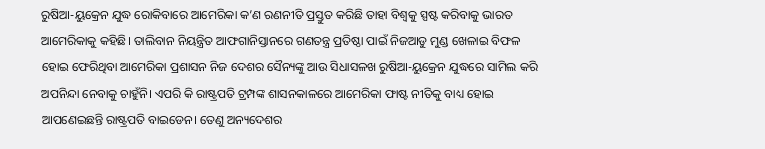ରୁଷିଆ-ୟୁକ୍ରେନ ଯୁଦ୍ଧ ରୋକିବାରେ ଆମେରିକା କ’ଣ ରଣନୀତି ପ୍ରସ୍ତୁତ କରିଛି ତାହା ବିଶ୍ବକୁ ସ୍ପଷ୍ଟ କରିବାକୁ ଭାରତ ଆମେରିକାକୁ କହିଛି। ତାଲିବାନ ନିୟନ୍ତ୍ରିତ ଆଫଗାନିସ୍ତାନରେ ଗଣତନ୍ତ୍ର ପ୍ରତିଷ୍ଠା ପାଇଁ ନିଜଆଡୁ ମୁଣ୍ଡ ଖେଳାଇ ବିଫଳ ହୋଇ ଫେରିଥିବା ଆମେରିକା ପ୍ରଶାସନ ନିଜ ଦେଶର ସୈନ୍ୟଙ୍କୁ ଆଉ ସିଧାସଳଖ ରୁଷିଆ-ୟୁକ୍ରେନ ଯୁଦ୍ଧରେ ସାମିଲ କରି ଅପନିନ୍ଦା ନେବାକୁ ଚାହୁଁନି। ଏପରି କି ରାଷ୍ଟ୍ରପତି ଟ୍ରମ୍ପଙ୍କ ଶାସନକାଳରେ ଆମେରିକା ଫାଷ୍ଟ ନୀତିକୁ ବାଧ୍ୟ ହୋଇ ଆପଣେଇଛନ୍ତି ରାଷ୍ଟ୍ରପତି ବାଇଡେନ। ତେଣୁ ଅନ୍ୟଦେଶର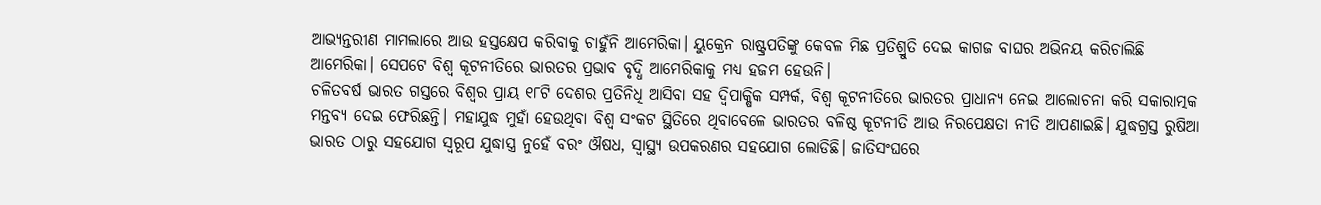ଆଭ୍ୟନ୍ତରୀଣ ମାମଲାରେ ଆଉ ହସ୍ତକ୍ଷେପ କରିବାକୁ ଚାହୁଁନି ଆମେରିକା। ୟୁକ୍ରେନ ରାଷ୍ଟ୍ରପତିଙ୍କୁ କେବଳ ମିଛ ପ୍ରତିଶ୍ରୁତି ଦେଇ କାଗଜ ବାଘର ଅଭିନୟ କରିଚାଲିଛି ଆମେରିକା। ସେପଟେ ବିଶ୍ବ କୂଟନୀତିରେ ଭାରତର ପ୍ରଭାବ ବୃଦ୍ଧି ଆମେରିକାକୁ ମଧ୍ୟ ହଜମ ହେଉନି।
ଚଳିତବର୍ଷ ଭାରତ ଗସ୍ତରେ ବିଶ୍ବର ପ୍ରାୟ ୧୮ଟି ଦେଶର ପ୍ରତିନିଧି ଆସିବା ସହ ଦ୍ବିପାକ୍ଷିକ ସମ୍ପର୍କ, ବିଶ୍ବ କୂଟନୀତିରେ ଭାରତର ପ୍ରାଧାନ୍ୟ ନେଇ ଆଲୋଚନା କରି ସକାରାତ୍ମକ ମନ୍ତବ୍ୟ ଦେଇ ଫେରିଛନ୍ତି। ମହାଯୁଦ୍ଧ ମୁହାଁ ହେଉଥିବା ବିଶ୍ବ ସଂକଟ ସ୍ଥିତିରେ ଥିବାବେଳେ ଭାରତର ବଳିଷ୍ଠ କୂଟନୀତି ଆଉ ନିରପେକ୍ଷତା ନୀତି ଆପଣାଇଛି। ଯୁଦ୍ଧଗ୍ରସ୍ତ ରୁଷିଆ ଭାରତ ଠାରୁ ସହଯୋଗ ସ୍ବରୂପ ଯୁଦ୍ଧାସ୍ତ୍ର ନୁହେଁ ବରଂ ଔଷଧ, ସ୍ବାସ୍ଥ୍ୟ ଉପକରଣର ସହଯୋଗ ଲୋଡିଛି। ଜାତିସଂଘରେ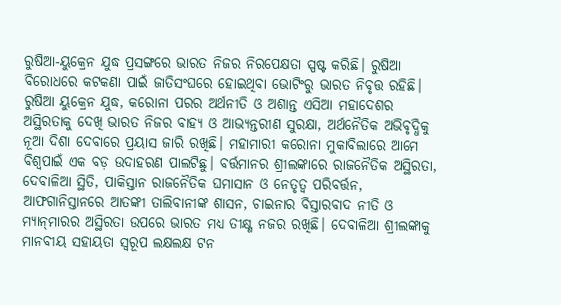ରୁଷିଆ-ୟୁକ୍ରେନ ଯୁଦ୍ଧ ପ୍ରସଙ୍ଗରେ ଭାରତ ନିଜର ନିରପେକ୍ଷତା ସ୍ପଷ୍ଟ କରିଛି। ରୁଷିଆ ବିରୋଧରେ କଟକଣା ପାଇଁ ଜାତିସଂଘରେ ହୋଇଥିବା ଭୋଟିଂରୁ ଭାରତ ନିବୃତ୍ତ ରହିଛି। ରୁଷିଆ ୟୁକ୍ରେନ ଯୁଦ୍ଧ, କରୋନା ପରର ଅର୍ଥନୀତି ଓ ଅଶାନ୍ତ ଏସିଆ ମହାଦେଶର ଅସ୍ଥିରତାକୁ ଦେଖି ଭାରତ ନିଜର ବାହ୍ୟ ଓ ଆଭ୍ୟନ୍ତରୀଣ ସୁରକ୍ଷା, ଅର୍ଥନୈତିକ ଅଭିବୃଦ୍ଧିକୁ ନୂଆ ଦିଶା ଦେବାରେ ପ୍ରୟାସ ଜାରି ରଖିଛି। ମହାମାରୀ କରୋନା ମୁକାବିଲାରେ ଆମେ ବିଶ୍ବପାଇଁ ଏକ ବଡ଼ ଉଦାହରଣ ପାଲଟିଛୁ। ବର୍ତ୍ତମାନର ଶ୍ରୀଲଙ୍କାରେ ରାଜନୈତିକ ଅସ୍ଥିରତା, ଦେବାଳିଆ ସ୍ଥିତି, ପାକିସ୍ତାନ ରାଜନୈତିକ ଘମାସାନ ଓ ନେତୃତ୍ୱ ପରିବର୍ତ୍ତନ, ଆଫଗାନିସ୍ତାନରେ ଆତଙ୍କୀ ତାଲିବାନୀଙ୍କ ଶାସନ, ଚାଇନାର ବିସ୍ତାରବାଦ ନୀତି ଓ ମ୍ୟାନ୍‌ମାରର ଅସ୍ଥିରତା ଉପରେ ଭାରତ ମଧ୍ୟ ତୀକ୍ଷ୍ଣ ନଜର ରଖିଛି। ଦେବାଳିଆ ଶ୍ରୀଲଙ୍କାକୁ ମାନବୀୟ ସହାୟତା ସ୍ବରୂପ ଲକ୍ଷଲକ୍ଷ ଟନ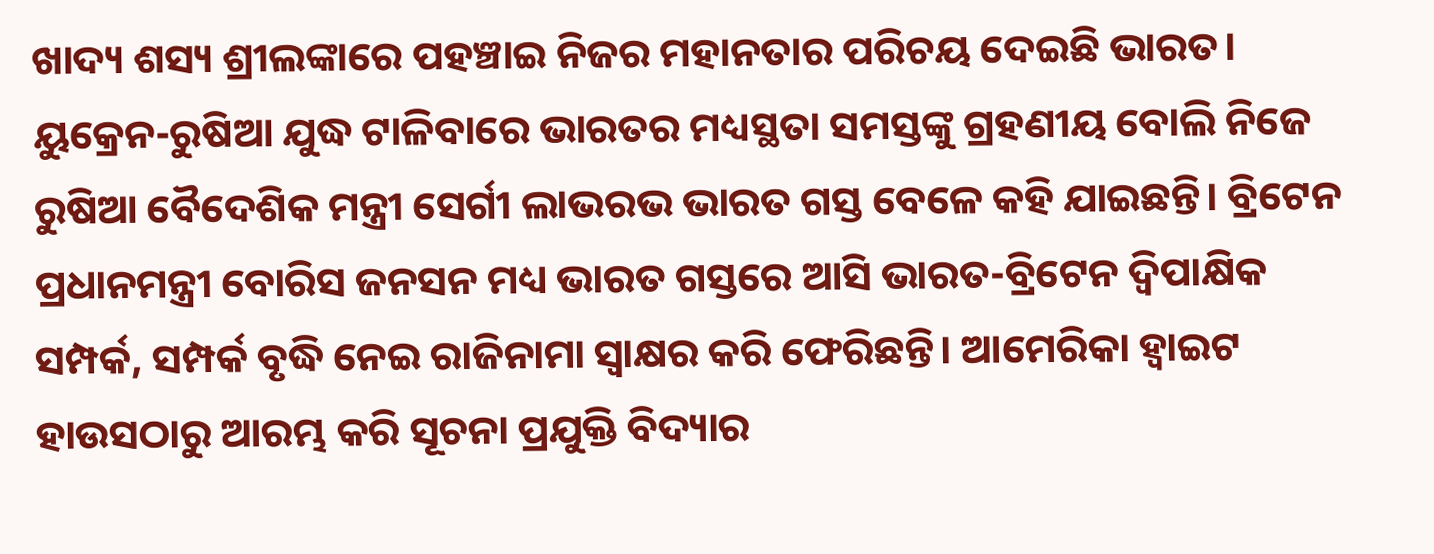ଖାଦ୍ୟ ଶସ୍ୟ ଶ୍ରୀଲଙ୍କାରେ ପହଞ୍ଚାଇ ନିଜର ମହାନତାର ପରିଚୟ ଦେଇଛି ଭାରତ। ୟୁକ୍ରେନ-ରୁଷିଆ ଯୁଦ୍ଧ ଟାଳିବାରେ ଭାରତର ମଧ୍ୟସ୍ଥତା ସମସ୍ତଙ୍କୁ ଗ୍ରହଣୀୟ ବୋଲି ନିଜେ ରୁଷିଆ ବୈଦେଶିକ ମନ୍ତ୍ରୀ ସେର୍ଗୀ ଲାଭରଭ ଭାରତ ଗସ୍ତ ବେଳେ କହି ଯାଇଛନ୍ତି। ବ୍ରିଟେନ ପ୍ରଧାନମନ୍ତ୍ରୀ ବୋରିସ ଜନସନ ମଧ୍ୟ ଭାରତ ଗସ୍ତରେ ଆସି ଭାରତ-ବ୍ରିଟେନ ଦ୍ବିପାକ୍ଷିକ ସମ୍ପର୍କ, ସମ୍ପର୍କ ବୃଦ୍ଧି ନେଇ ରାଜିନାମା ସ୍ବାକ୍ଷର କରି ଫେରିଛନ୍ତି। ଆମେରିକା ହ୍ବାଇଟ ହାଉସଠାରୁ ଆରମ୍ଭ କରି ସୂଚନା ପ୍ରଯୁକ୍ତି ବିଦ୍ୟାର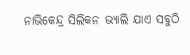ନାଭିକେନ୍ଦ୍ର ସିଲିକନ ଭ୍ୟାଲି ଯାଏ ସବୁଠି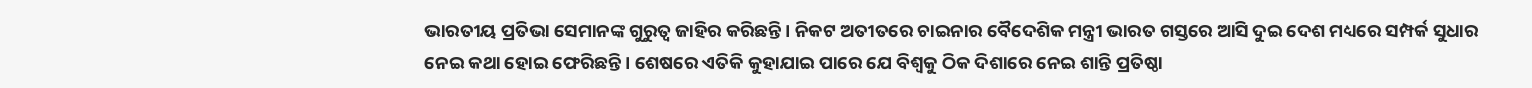ଭାରତୀୟ ପ୍ରତିଭା ସେମାନଙ୍କ ଗୁରୁତ୍ୱ ଜାହିର କରିଛନ୍ତି। ନିକଟ ଅତୀତରେ ଚାଇନାର ବୈଦେଶିକ ମନ୍ତ୍ରୀ ଭାରତ ଗସ୍ତରେ ଆସି ଦୁଇ ଦେଶ ମଧ୍ୟରେ ସମ୍ପର୍କ ସୁଧାର ନେଇ କଥା ହୋଇ ଫେରିଛନ୍ତି। ଶେଷରେ ଏତିକି କୁହାଯାଇ ପାରେ ଯେ ବିଶ୍ବକୁ ଠିକ ଦିଶାରେ ନେଇ ଶାନ୍ତି ପ୍ରତିଷ୍ଠା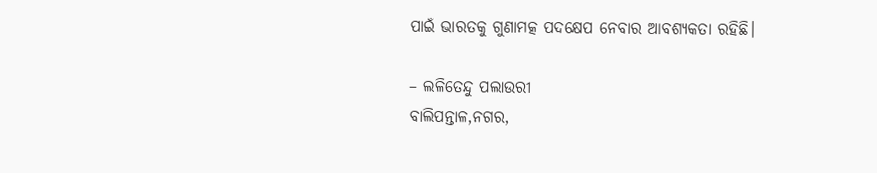ପାଇଁ ଭାରତକୁ ଗୁଣାମତ୍କ ପଦକ୍ଷେପ ନେବାର ଆବଶ୍ୟକତା ରହିଛି।

– ଲଳିତେନ୍ଦୁ ପଲାଉରୀ
ବାଲିପନ୍ତାଳ,ନଗର,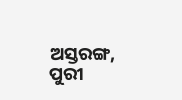ଅସ୍ତରଙ୍ଗ, ପୁରୀ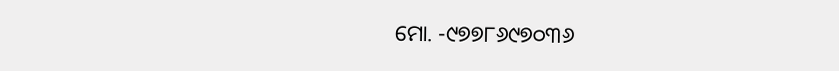ମୋ. -୯୭୭୮୬୯୭୦୩୬